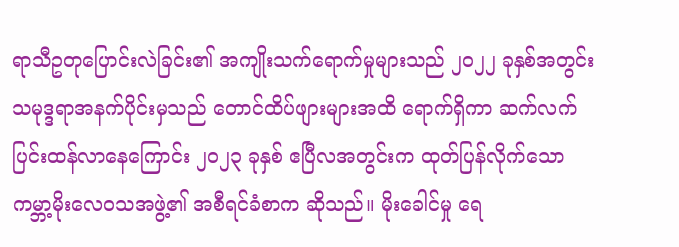ရာသီဥတုပြောင်းလဲခြင်း၏ အကျိုးသက်ရောက်မှုများသည် ၂၀၂၂ ခုနှစ်အတွင်း သမုဒ္ဒရာအနက်ပိုင်းမှသည် တောင်ထိပ်ဖျားများအထိ ရောက်ရှိကာ ဆက်လက်ပြင်းထန်လာနေကြောင်း ၂၀၂၃ ခုနှစ် ဧပြီလအတွင်းက ထုတ်ပြန်လိုက်သော ကမ္ဘာ့မိုးလေဝသအဖွဲ့၏ အစီရင်ခံစာက ဆိုသည်။ မိုးခေါင်မှု ရေ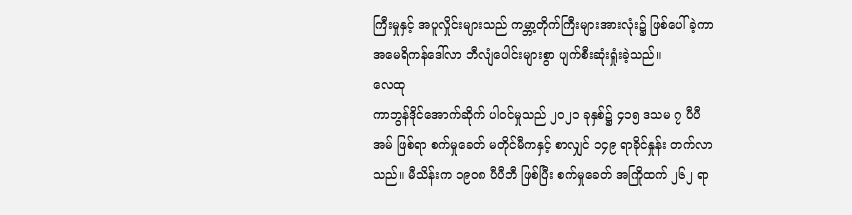ကြီးမှုနှင့် အပူလှိုင်းများသည် ကမ္ဘာ့တိုက်ကြီးများအားလုံး၌ ဖြစ်ပေါ်ခဲ့ကာ အမေရိကန်ဒေါ်လာ ဘီလျံပေါင်းများစွာ ပျက်စီးဆုံးရှုံးခဲ့သည်။
လေထု
ကာဘွန်ဒိုင်အောက်ဆိုက် ပါဝင်မှုသည် ၂၀၂၁ ခုနှစ်၌ ၄၁၅ ဒသမ ၇ ပီပီအမ် ဖြစ်ရာ စက်မှုခေတ် မတိုင်မီကနှင့် စာလျှင် ၁၄၉ ရာခိုင်နှုန်း တက်လာသည်။ မီသိန်းက ၁၉၀၈ ပီပီဘီ ဖြစ်ပြီး စက်မှုခေတ် အကြိုထက် ၂၆၂ ရာ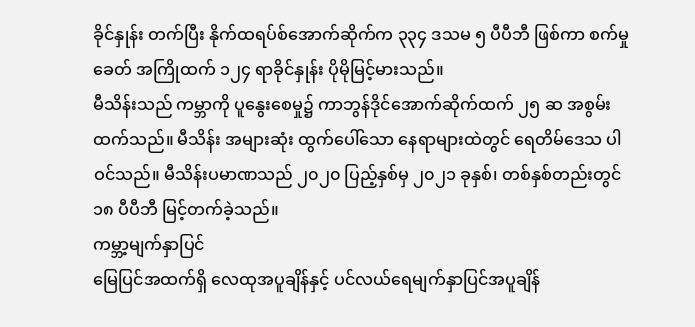ခိုင်နှုန်း တက်ပြီး နိုက်ထရပ်စ်အောက်ဆိုက်က ၃၃၄ ဒသမ ၅ ပီပီဘီ ဖြစ်ကာ စက်မှုခေတ် အကြိုထက် ၁၂၄ ရာခိုင်နှုန်း ပိုမိုမြင့်မားသည်။
မီသိန်းသည် ကမ္ဘာကို ပူနွေးစေမှု၌ ကာဘွန်ဒိုင်အောက်ဆိုက်ထက် ၂၅ ဆ အစွမ်းထက်သည်။ မီသိန်း အများဆုံး ထွက်ပေါ်သော နေရာများထဲတွင် ရေတိမ်ဒေသ ပါဝင်သည်။ မီသိန်းပမာဏသည် ၂၀၂၀ ပြည့်နှစ်မှ ၂၀၂၁ ခုနှစ်၊ တစ်နှစ်တည်းတွင် ၁၈ ပီပီဘီ မြင့်တက်ခဲ့သည်။
ကမ္ဘာ့မျက်နှာပြင်
မြေပြင်အထက်ရှိ လေထုအပူချိန်နှင့် ပင်လယ်ရေမျက်နှာပြင်အပူချိန်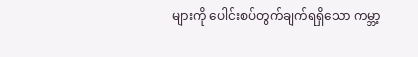များကို ပေါင်းစပ်တွက်ချက်ရရှိသော ကမ္ဘာ့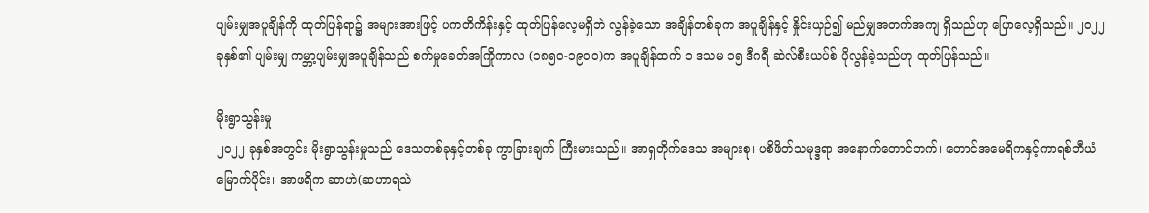ပျမ်းမျှအပူချိန်ကို ထုတ်ပြန်ရာ၌ အများအားဖြင့် ပကတိကိန်းနှင့် ထုတ်ပြန်လေ့မရှိဘဲ လွန်ခဲ့သော အချိန်တစ်ခုက အပူချိန်နှင့် နှိုင်းယှဉ်၍ မည်မျှအတက်အကျ ရှိသည်ဟု ပြောလေ့ရှိသည်။ ၂၀၂၂ ခုနှစ်၏ ပျမ်းမျှ ကမ္ဘာ့ပျမ်းမျှအပူချိန်သည် စက်မှုခေတ်အကြိုကာလ (၁၈၅၀-၁၉၀ဝ)က အပူချိန်ထက် ၁ ဒသမ ၁၅ ဒီဂရီ ဆဲလ်စီးယပ်စ် ပိုလွန်ခဲ့သည်ဟု ထုတ်ပြန်သည်။

မိုးရွာသွန်းမှု
၂၀၂၂ ခုနှစ်အတွင်း မိုးရွာသွန်းမှုသည် ဒေသတစ်ခုနှင့်တစ်ခု ကွာခြားချက် ကြီးမားသည်။ အာရှတိုက်ဒေသ အများစု၊ ပစိဖိတ်သမုဒ္ဒရာ အနောက်တောင်ဘက်၊ တောင်အမေရိကနှင့်ကာရစ်ဘီယံ မြောက်ပိုင်း၊ အာဖရိက ဆာဟဲ(ဆဟာရသဲ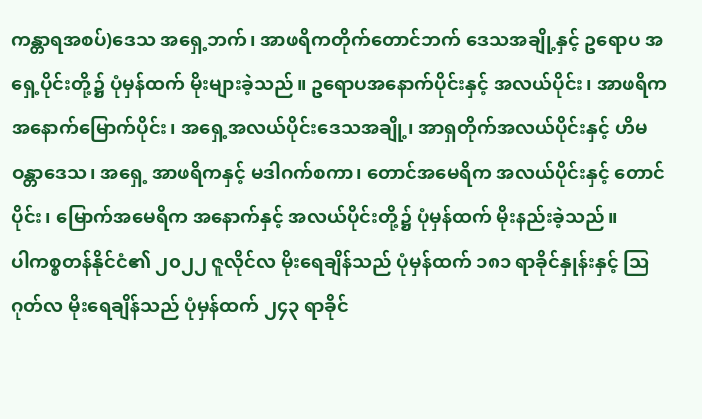ကန္တာရအစပ်)ဒေသ အရှေ့ဘက်၊ အာဖရိကတိုက်တောင်ဘက် ဒေသအချို့နှင့် ဥရောပ အရှေ့ပိုင်းတို့၌ ပုံမှန်ထက် မိုးများခဲ့သည်။ ဥရောပအနောက်ပိုင်းနှင့် အလယ်ပိုင်း၊ အာဖရိက အနောက်မြောက်ပိုင်း၊ အရှေ့အလယ်ပိုင်းဒေသအချို့၊ အာရှတိုက်အလယ်ပိုင်းနှင့် ဟိမဝန္တာဒေသ၊ အရှေ့ အာဖရိကနှင့် မဒါဂက်စကာ၊ တောင်အမေရိက အလယ်ပိုင်းနှင့် တောင်ပိုင်း၊ မြောက်အမေရိက အနောက်နှင့် အလယ်ပိုင်းတို့၌ ပုံမှန်ထက် မိုးနည်းခဲ့သည်။
ပါကစ္စတန်နိုင်ငံ၏ ၂၀၂၂ ဇူလိုင်လ မိုးရေချိန်သည် ပုံမှန်ထက် ၁၈၁ ရာခိုင်နှုန်းနှင့် သြဂုတ်လ မိုးရေချိန်သည် ပုံမှန်ထက် ၂၄၃ ရာခိုင်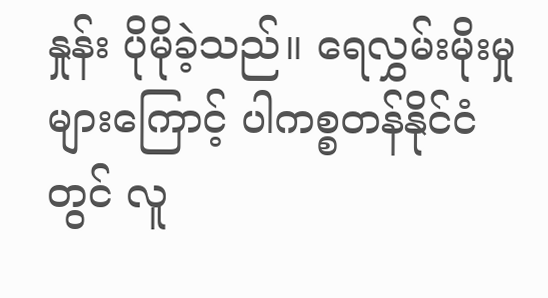နှုန်း ပိုမိုခဲ့သည်။ ရေလွှမ်းမိုးမှုများကြောင့် ပါကစ္စတန်နိုင်ငံတွင် လူ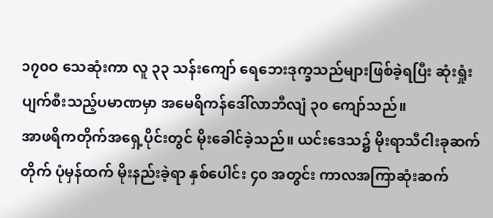၁၇၀ဝ သေဆုံးကာ လူ ၃၃ သန်းကျော် ရေဘေးဒုက္ခသည်များဖြစ်ခဲ့ရပြီး ဆုံးရှုံးပျက်စီးသည့်ပမာဏမှာ အမေရိကန်ဒေါ်လာဘီလျံ ၃၀ ကျော်သည်။
အာဖရိကတိုက်အရှေ့ပိုင်းတွင် မိုးခေါင်ခဲ့သည်။ ယင်းဒေသ၌ မိုးရာသီငါးခုဆက်တိုက် ပုံမှန်ထက် မိုးနည်းခဲ့ရာ နှစ်ပေါင်း ၄၀ အတွင်း ကာလအကြာဆုံးဆက်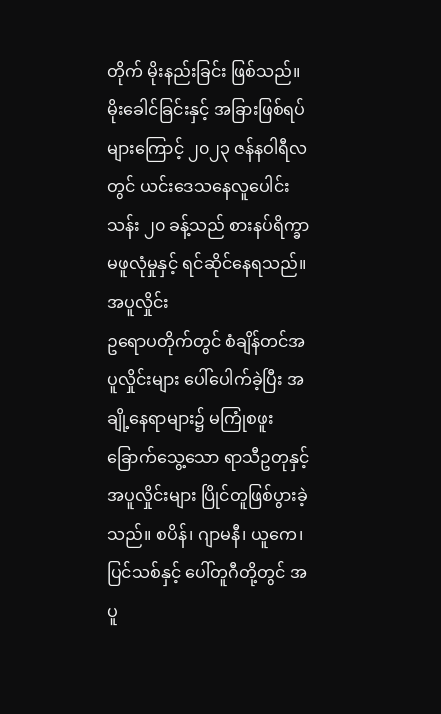တိုက် မိုးနည်းခြင်း ဖြစ်သည်။ မိုးခေါင်ခြင်းနှင့် အခြားဖြစ်ရပ်များကြောင့် ၂၀၂၃ ဇန်နဝါရီလတွင် ယင်းဒေသနေလူပေါင်းသန်း ၂၀ ခန့်သည် စားနပ်ရိက္ခာ မဖူလုံမှုနှင့် ရင်ဆိုင်နေရသည်။
အပူလှိုင်း
ဥရောပတိုက်တွင် စံချိန်တင်အပူလှိုင်းများ ပေါ်ပေါက်ခဲ့ပြီး အချို့နေရာများ၌ မကြုံစဖူး ခြောက်သွေ့သော ရာသီဥတုနှင့် အပူလှိုင်းများ ပြိုင်တူဖြစ်ပွားခဲ့သည်။ စပိန်၊ ဂျာမနီ၊ ယူကေ၊ ပြင်သစ်နှင့် ပေါ်တူဂီတို့တွင် အပူ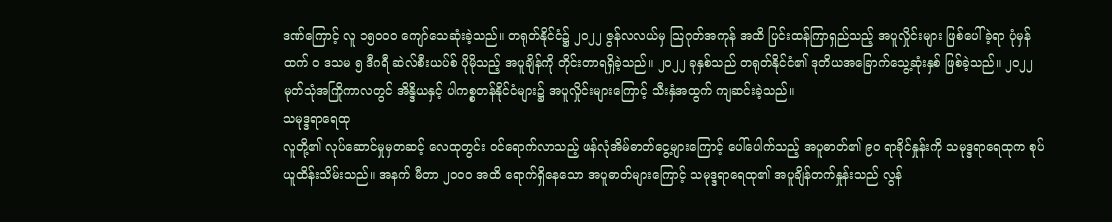ဒဏ်ကြောင့် လူ ၁၅၀ဝ၀ ကျော်သေဆုံးခဲ့သည်။ တရုတ်နိုင်ငံ၌ ၂၀၂၂ ဇွန်လလယ်မှ သြဂုတ်အကုန် အထိ ပြင်းထန်ကြာရှည်သည့် အပူလှိုင်းများ ဖြစ်ပေါ်ခဲ့ရာ ပုံမှန်ထက် ဝ ဒသမ ၅ ဒီဂရီ ဆဲလ်စီးယပ်စ် ပိုမိုသည့် အပူချိန်ကို တိုင်းတာရရှိခဲ့သည်။ ၂၀၂၂ ခုနှစ်သည် တရုတ်နိုင်ငံ၏ ဒုတိယအခြောက်သွေ့ဆုံးနှစ် ဖြစ်ခဲ့သည်။ ၂၀၂၂ မုတ်သုံအကြိုကာလတွင် အိန္ဒိယနှင့် ပါကစ္စတန်နိုင်ငံများ၌ အပူလှိုင်းများကြောင့် သီးနှံအထွက် ကျဆင်းခဲ့သည်။
သမုဒ္ဒရာရေထု
လူတို့၏ လုပ်ဆောင်မှုမှတဆင့် လေထုတွင်း ဝင်ရောက်လာသည့် ဖန်လုံအိမ်ဓာတ်ငွေ့များကြောင့် ပေါ်ပေါက်သည့် အပူဓာတ်၏ ၉၀ ရာခိုင်နှုန်းကို သမုဒ္ဒရာရေထုက စုပ်ယူထိန်းသိမ်းသည်။ အနက် မီတာ ၂၀ဝ၀ အထိ ရောက်ရှိနေသော အပူဓာတ်များကြောင့် သမုဒ္ဒရာရေထု၏ အပူချိန်တက်နှုန်းသည် လွန်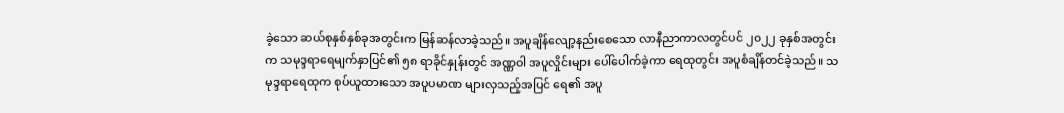ခဲ့သော ဆယ်စုနှစ်နှစ်ခုအတွင်းက မြန်ဆန်လာခဲ့သည်။ အပူချိန်လျော့နည်းစေသော လာနီညာကာလတွင်ပင် ၂၀၂၂ ခုနှစ်အတွင်းက သမုဒ္ဒရာရေမျက်နှာပြင်၏ ၅၈ ရာခိုင်နှုန်းတွင် အဏ္ဏဝါ အပူလှိုင်းများ ပေါ်ပေါက်ခဲ့ကာ ရေထုတွင်း အပူစံချိန်တင်ခဲ့သည်။ သမုဒ္ဒရာရေထုက စုပ်ယူထားသော အပူပမာဏ များလှသည့်အပြင် ရေ၏ အပူ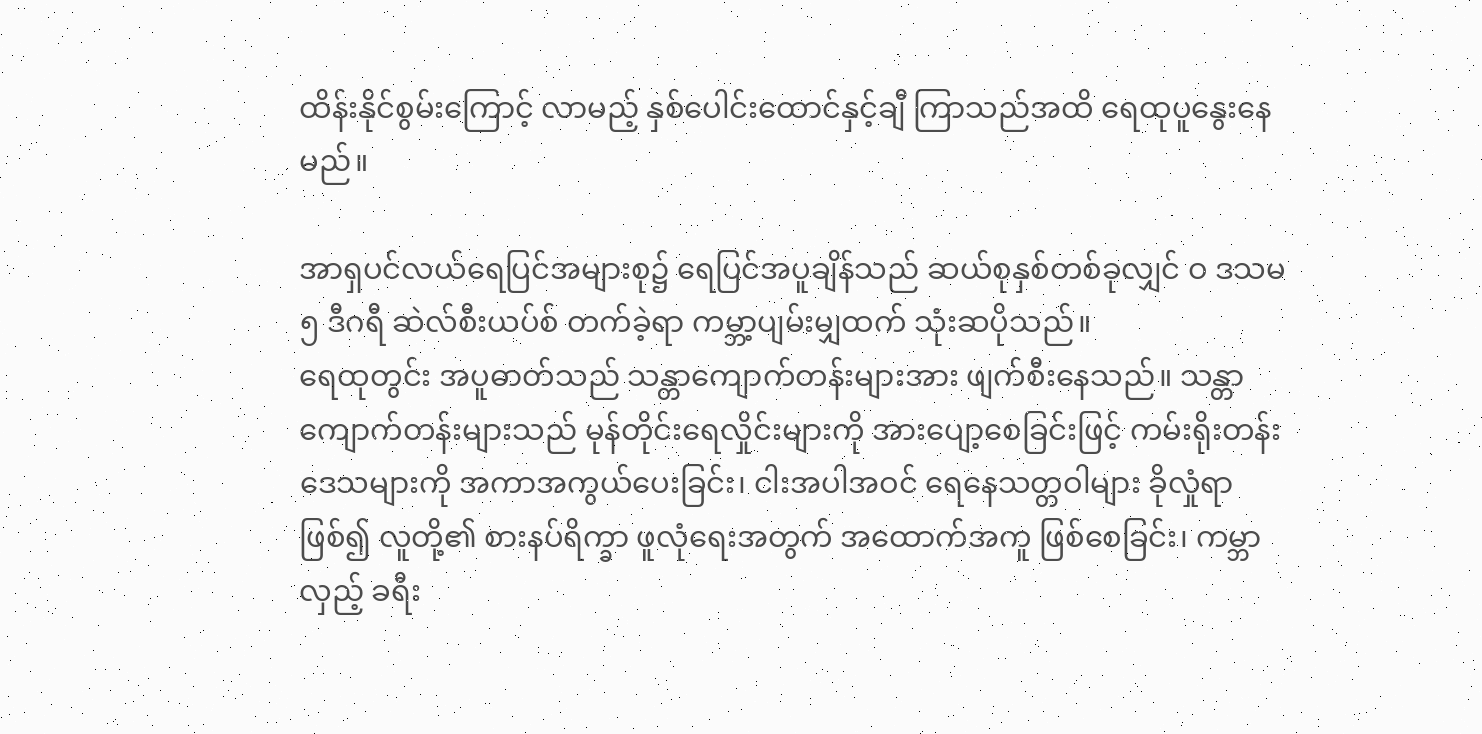ထိန်းနိုင်စွမ်းကြောင့် လာမည့် နှစ်ပေါင်းထောင်နှင့်ချီ ကြာသည်အထိ ရေထုပူနွေးနေမည်။

အာရှပင်လယ်ရေပြင်အများစု၌ ရေပြင်အပူချိန်သည် ဆယ်စုနှစ်တစ်ခုလျှင် ဝ ဒသမ ၅ ဒီဂရီ ဆဲလ်စီးယပ်စ် တက်ခဲ့ရာ ကမ္ဘာ့ပျမ်းမျှထက် သုံးဆပိုသည်။
ရေထုတွင်း အပူဓာတ်သည် သန္တာကျောက်တန်းများအား ဖျက်စီးနေသည်။ သန္တာကျောက်တန်းများသည် မုန်တိုင်းရေလှိုင်းများကို အားပျော့စေခြင်းဖြင့် ကမ်းရိုးတန်းဒေသများကို အကာအကွယ်ပေးခြင်း၊ ငါးအပါအဝင် ရေနေသတ္တဝါများ ခိုလှုံရာဖြစ်၍ လူတို့၏ စားနပ်ရိက္ခာ ဖူလုံရေးအတွက် အထောက်အကူ ဖြစ်စေခြင်း၊ ကမ္ဘာလှည့် ခရီး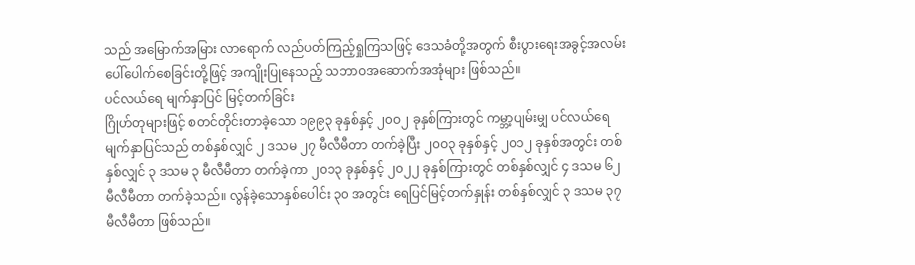သည် အမြောက်အမြား လာရောက် လည်ပတ်ကြည့်ရှုကြသဖြင့် ဒေသခံတို့အတွက် စီးပွားရေးအခွင့်အလမ်း ပေါ်ပေါက်စေခြင်းတို့ဖြင့် အကျိုးပြုနေသည့် သဘာဝအဆောက်အအုံများ ဖြစ်သည်။
ပင်လယ်ရေ မျက်နှာပြင် မြင့်တက်ခြင်း
ဂြိုဟ်တုများဖြင့် စတင်တိုင်းတာခဲ့သော ၁၉၉၃ ခုနှစ်နှင့် ၂၀ဝ၂ ခုနှစ်ကြားတွင် ကမ္ဘာ့ပျမ်းမျှ ပင်လယ်ရေ မျက်နှာပြင်သည် တစ်နှစ်လျှင် ၂ ဒသမ ၂၇ မီလီမီတာ တက်ခဲ့ပြီး ၂၀ဝ၃ ခုနှစ်နှင့် ၂၀၁၂ ခုနှစ်အတွင်း တစ်နှစ်လျှင် ၃ ဒသမ ၃ မီလီမီတာ တက်ခဲ့ကာ ၂၀၁၃ ခုနှစ်နှင့် ၂၀၂၂ ခုနှစ်ကြားတွင် တစ်နှစ်လျှင် ၄ ဒသမ ၆၂ မီလီမီတာ တက်ခဲ့သည်။ လွန်ခဲ့သောနှစ်ပေါင်း ၃၀ အတွင်း ရေပြင်မြင့်တက်နှုန်း တစ်နှစ်လျှင် ၃ ဒသမ ၃၇ မီလီမီတာ ဖြစ်သည်။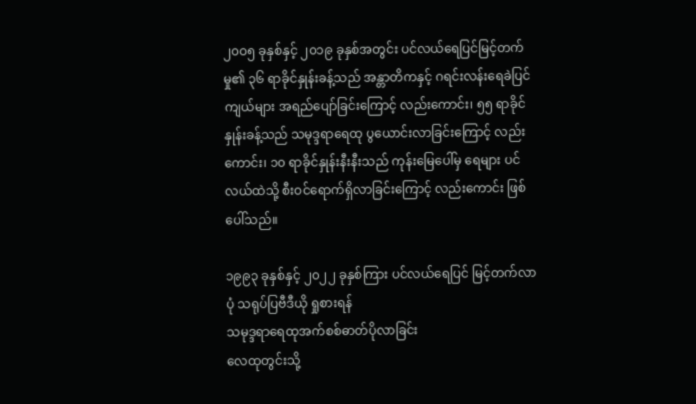၂၀ဝ၅ ခုနှစ်နှင့် ၂၀၁၉ ခုနှစ်အတွင်း ပင်လယ်ရေပြင်မြင့်တက်မှု၏ ၃၆ ရာခိုင်နှုန်းခန့်သည် အန္တာတိကနှင့် ဂရင်းလန်းရေခဲပြင်ကျယ်များ အရည်ပျော်ခြင်းကြောင့် လည်းကောင်း၊ ၅၅ ရာခိုင်နှုန်းခန့်သည် သမုဒ္ဒရာရေထု ပွယောင်းလာခြင်းကြောင့် လည်းကောင်း၊ ၁၀ ရာခိုင်နှုန်းနီးနီးသည် ကုန်းမြေပေါ်မှ ရေများ ပင်လယ်ထဲသို့ စီးဝင်ရောက်ရှိလာခြင်းကြောင့် လည်းကောင်း ဖြစ်ပေါ်သည်။

၁၉၉၃ ခုနှစ်နှင့် ၂၀၂၂ ခုနှစ်ကြား ပင်လယ်ရေပြင် မြင့်တက်လာပုံ သရုပ်ပြဗီဒီယို ရှုစားရန်
သမုဒ္ဒရာရေထုအက်စစ်ဓာတ်ပိုလာခြင်း
လေထုတွင်းသို့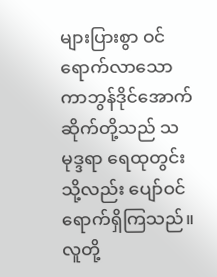များပြားစွာ ဝင်ရောက်လာသော ကာဘွန်ဒိုင်အောက်ဆိုက်တို့သည် သမုဒ္ဒရာ ရေထုတွင်း သို့လည်း ပျော်ဝင်ရောက်ရှိကြသည်။ လူတို့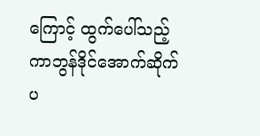ကြောင့် ထွက်ပေါ်သည့် ကာဘွန်ဒိုင်အောက်ဆိုက် ပ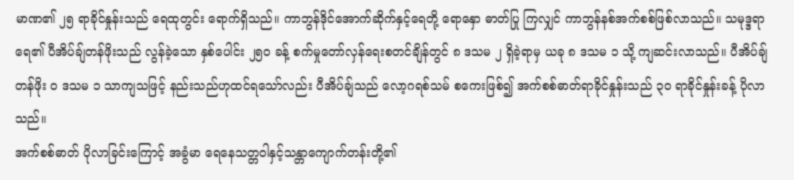မာဏ၏ ၂၅ ရာခိုင်နှုန်းသည် ရေထုတွင်း ရောက်ရှိသည်။ ကာဘွန်ဒိုင်အောက်ဆိုက်နှင့်ရေတို့ ရောနှော ဓာတ်ပြု ကြလျှင် ကာဘွန်နစ်အက်စစ်ဖြစ်လာသည်။ သမုဒ္ဒရာရေ၏ ပီအိပ်ချ်တန်ဖိုးသည် လွန်ခဲ့သော နှစ်ပေါင်း ၂၅၀ ခန့် စက်မှုတော်လှန်ရေးစတင်ချိန်တွင် ၈ ဒသမ ၂ ရှိခဲ့ရာမှ ယခု ၈ ဒသမ ၁ သို့ ကျဆင်းလာသည်။ ပီအိပ်ချ်တန်ဖိုး ဝ ဒသမ ၁ သာကျသဖြင့် နည်းသည်ဟုထင်ရသော်လည်း ပီအိပ်ချ်သည် လော့ဂရစ်သမ် စကေးဖြစ်၍ အက်စစ်ဓာတ်ရာခိုင်နှုန်းသည် ၃၀ ရာခိုင်နှုန်းခန့် ပိုလာသည်။
အက်စစ်ဓာတ် ပိုလာခြင်းကြောင့် အခွံမာ ရေနေသတ္တဝါနှင့်သန္တာကျောက်တန်းတို့၏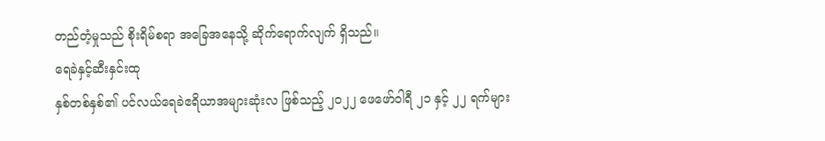တည်တံ့မှုသည် စိုးရိမ်စရာ အခြေအနေသို့ ဆိုက်ရောက်လျက် ရှိသည်။
ရေခဲနှင့်ဆီးနှင်းထု
နှစ်တစ်နှစ်၏ ပင်လယ်ရေခဲဧရိယာအများဆုံးလ ဖြစ်သည့် ၂၀၂၂ ဖေဖော်ဝါရီ ၂၁ နှင့် ၂၂ ရက်များ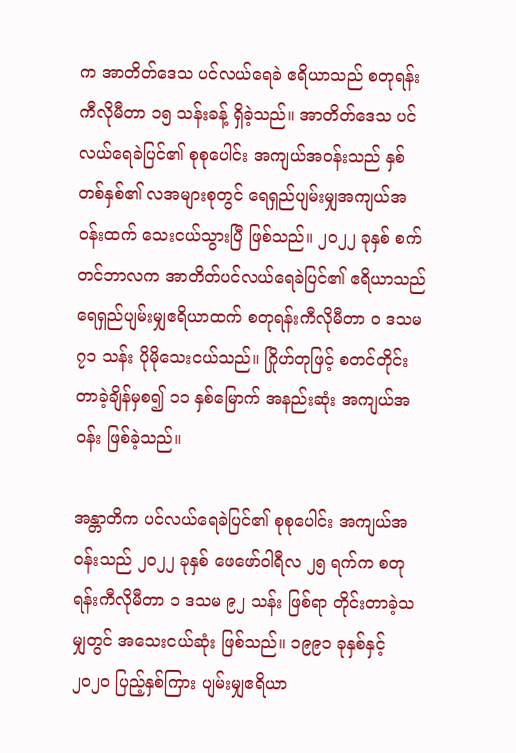က အာတိတ်ဒေသ ပင်လယ်ရေခဲ ဧရိယာသည် စတုရန်းကီလိုမီတာ ၁၅ သန်းခန့် ရှိခဲ့သည်။ အာတိတ်ဒေသ ပင်လယ်ရေခဲပြင်၏ စုစုပေါင်း အကျယ်အဝန်းသည် နှစ်တစ်နှစ်၏ လအများစုတွင် ရေရှည်ပျမ်းမျှအကျယ်အဝန်းထက် သေးငယ်သွားပြီ ဖြစ်သည်။ ၂၀၂၂ ခုနှစ် စက်တင်ဘာလက အာတိတ်ပင်လယ်ရေခဲပြင်၏ ဧရိယာသည် ရေရှည်ပျမ်းမျှဧရိယာထက် စတုရန်းကီလိုမီတာ ဝ ဒသမ ၇၁ သန်း ပိုမိုသေးငယ်သည်။ ဂြိုဟ်တုဖြင့် စတင်တိုင်းတာခဲ့ချိန်မှစ၍ ၁၁ နှစ်မြောက် အနည်းဆုံး အကျယ်အဝန်း ဖြစ်ခဲ့သည်။

အန္တာတိက ပင်လယ်ရေခဲပြင်၏ စုစုပေါင်း အကျယ်အဝန်းသည် ၂၀၂၂ ခုနှစ် ဖေဖော်ဝါရီလ ၂၅ ရက်က စတုရန်းကီလိုမီတာ ၁ ဒသမ ၉၂ သန်း ဖြစ်ရာ တိုင်းတာခဲ့သမျှတွင် အသေးငယ်ဆုံး ဖြစ်သည်။ ၁၉၉၁ ခုနှစ်နှင့် ၂၀၂၀ ပြည့်နှစ်ကြား ပျမ်းမျှဧရိယာ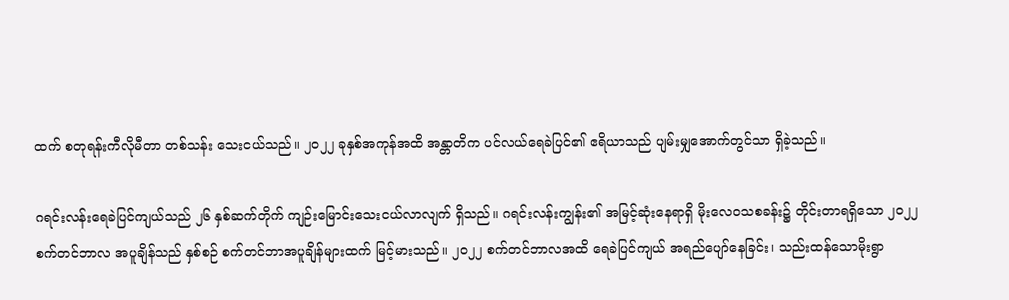ထက် စတုရန်းကီလိုမီတာ တစ်သန်း သေးငယ်သည်။ ၂၀၂၂ ခုနှစ်အကုန်အထိ အန္တာတိက ပင်လယ်ရေခဲပြင်၏ ဧရိယာသည် ပျမ်းမျှအောက်တွင်သာ ရှိခဲ့သည်။

ဂရင်းလန်းရေခဲပြင်ကျယ်သည် ၂၆ နှစ်ဆက်တိုက် ကျဉ်းမြောင်းသေးငယ်လာလျက် ရှိသည်။ ဂရင်းလန်းကျွန်း၏ အမြင့်ဆုံးနေရာရှိ မိုးလေဝသစခန်း၌ တိုင်းတာရရှိသော ၂၀၂၂ စက်တင်ဘာလ အပူချိန်သည် နှစ်စဉ် စက်တင်ဘာအပူချိန်များထက် မြင့်မားသည်။ ၂၀၂၂ စက်တင်ဘာလအထိ ရေခဲပြင်ကျယ် အရည်ပျော်နေခြင်း၊ သည်းထန်သောမိုးရွာ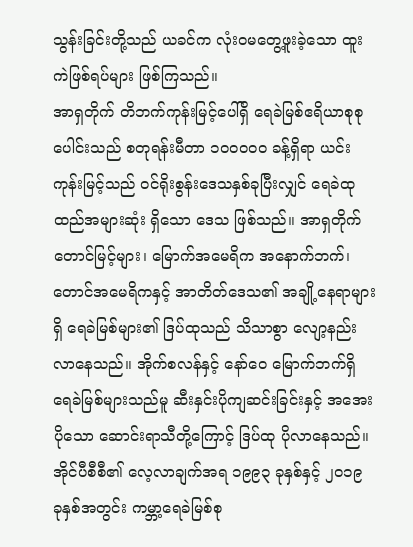သွန်းခြင်းတို့သည် ယခင်က လုံးဝမတွေ့ဖူးခဲ့သော ထူးကဲဖြစ်ရပ်များ ဖြစ်ကြသည်။
အာရှတိုက် တိဘက်ကုန်းမြင့်ပေါ်ရှိ ရေခဲမြစ်ဧရိယာစုစုပေါင်းသည် စတုရန်းမီတာ ၁၀ဝဝဝ၀ ခန့်ရှိရာ ယင်းကုန်းမြင့်သည် ဝင်ရိုးစွန်းဒေသနှစ်ခုပြီးလျှင် ရေခဲထုထည်အများဆုံး ရှိသော ဒေသ ဖြစ်သည်။ အာရှတိုက် တောင်မြင့်များ၊ မြောက်အမေရိက အနောက်ဘက်၊ တောင်အမေရိကနှင့် အာတိတ်ဒေသ၏ အချို့နေရာများရှိ ရေခဲမြစ်များ၏ ဒြပ်ထုသည် သိသာစွာ လျော့နည်းလာနေသည်။ အိုက်စလန်နှင့် နော်ဝေ မြောက်ဘက်ရှိ ရေခဲမြစ်များသည်မူ ဆီးနှင်းပိုကျဆင်းခြင်းနှင့် အအေးပိုသော ဆောင်းရာသီတို့ကြောင့် ဒြပ်ထု ပိုလာနေသည်။
အိုင်ပီစီစီ၏ လေ့လာချက်အရ ၁၉၉၃ ခုနှစ်နှင့် ၂၀၁၉ ခုနှစ်အတွင်း ကမ္ဘာ့ရေခဲမြစ်စု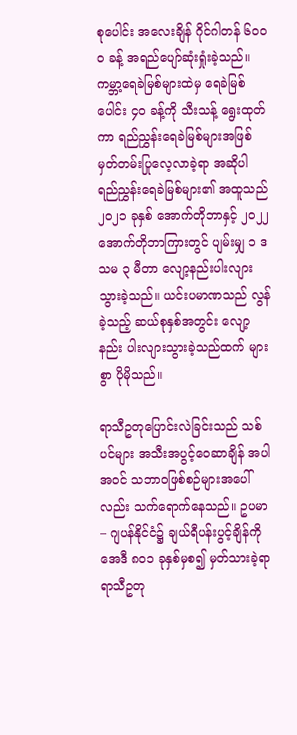စုပေါင်း အလေးချိန် ဂိုင်ဂါတန် ၆၀ဝ၀ ခန့် အရည်ပျော်ဆုံးရှုံးခဲ့သည်။ ကမ္ဘာ့ရေခဲမြစ်များထဲမှ ရေခဲမြစ်ပေါင်း ၄၀ ခန့်ကို သီးသန့် ရွေးထုတ်ကာ ရည်ညွှန်းရေခဲမြစ်များအဖြစ် မှတ်တမ်းပြုလေ့လာခဲ့ရာ အဆိုပါ ရည်ညွှန်းရေခဲမြစ်များ၏ အထူသည် ၂၀၂၁ ခုနှစ် အောက်တိုဘာနှင့် ၂၀၂၂ အောက်တိုဘာကြားတွင် ပျမ်းမျှ ၁ ဒသမ ၃ မီတာ လျော့နည်းပါးလျားသွားခဲ့သည်။ ယင်းပမာဏသည် လွန်ခဲ့သည့် ဆယ်စုနှစ်အတွင်း လျော့နည်း ပါးလျားသွားခဲ့သည်ထက် များစွာ ပိုမိုသည်။

ရာသီဥတုပြောင်းလဲခြင်းသည် သစ်ပင်များ အသီးအပွင့်ဝေဆာချိန် အပါအဝင် သဘာဝဖြစ်စဉ်များအပေါ်လည်း သက်ရောက်နေသည်။ ဥပမာ – ဂျပန်နိုင်ငံ၌ ချယ်ရီပန်းပွင့်ချိန်ကို အေဒီ ၈၀၁ ခုနှစ်မှစ၍ မှတ်သားခဲ့ရာ ရာသီဥတု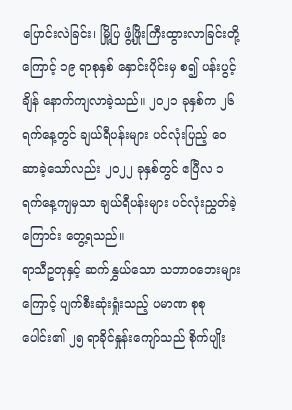ပြောင်းလဲခြင်း၊ မြို့ပြ ဖွံ့ဖြိုးကြီးထွားလာခြင်းတို့ကြောင့် ၁၉ ရာစုနှစ် နှောင်းပိုင်းမှ စ၍ ပန်းပွင့်ချိန် နောက်ကျလာခဲ့သည်။ ၂၀၂၁ ခုနှစ်က ၂၆ ရက်နေ့တွင် ချယ်ရီပန်းများ ပင်လုံးပြည့် ဝေဆာခဲ့သော်လည်း ၂၀၂၂ ခုနှစ်တွင် ဧပြီလ ၁ ရက်နေ့ကျမှသာ ချယ်ရီပန်းများ ပင်လုံးညွှတ်ခဲ့ကြောင်း တွေ့ရသည်။
ရာသီဥတုနှင့် ဆက်နွှယ်သော သဘာဝဘေးများကြောင့် ပျက်စီးဆုံးရှုံးသည့် ပမာဏ စုစုပေါင်း၏ ၂၅ ရာခိုင်နှုန်းကျော်သည် စိုက်ပျိုး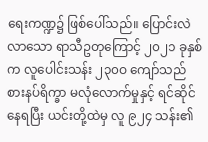ရေးကဏ္ဍ၌ ဖြစ်ပေါ်သည်။ ပြောင်းလဲလာသော ရာသီဥတုကြောင့် ၂၀၂၁ ခုနှစ်က လူပေါင်းသန်း ၂၃၀ဝ ကျော်သည် စားနပ်ရိက္ခာ မလုံလောက်မှုနှင့် ရင်ဆိုင်နေရပြီး ယင်းတို့ထဲမှ လူ ၉၂၄ သန်း၏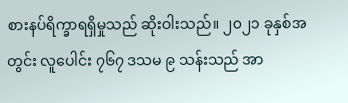စားနပ်ရိက္ခာရရှိမှုသည် ဆိုးဝါးသည်။ ၂၀၂၁ ခုနှစ်အတွင်း လူပေါင်း ၇၆၇ ဒသမ ၉ သန်းသည် အာ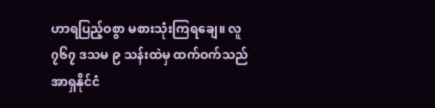ဟာရပြည့်ဝစွာ မစားသုံးကြရချေ။ လူ ၇၆၇ ဒသမ ၉ သန်းထဲမှ ထက်ဝက်သည် အာရှနိုင်ငံ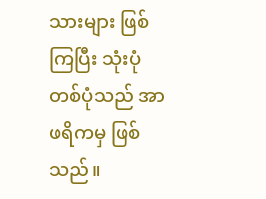သားများ ဖြစ်ကြပြီး သုံးပုံတစ်ပုံသည် အာဖရိကမှ ဖြစ်သည်။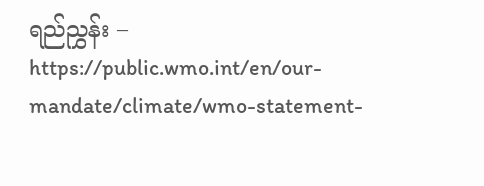ရည်ညွှန်း –
https://public.wmo.int/en/our-mandate/climate/wmo-statement-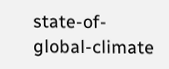state-of-global-climate